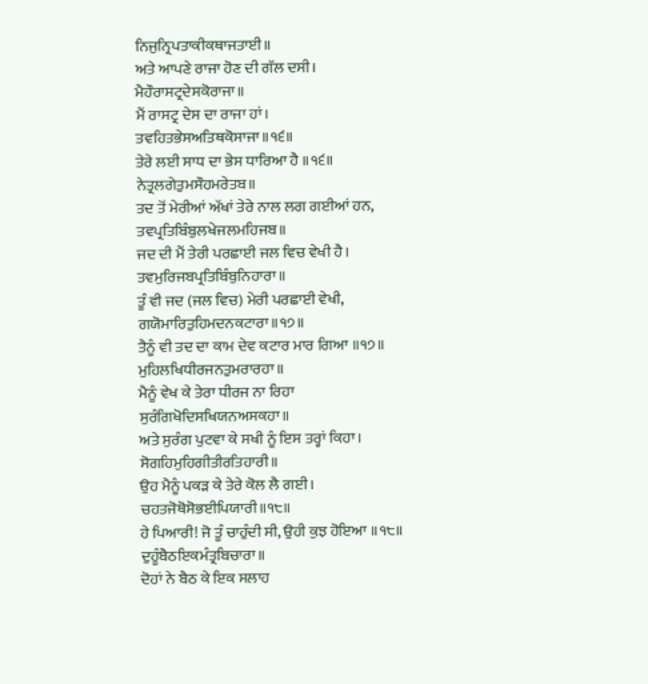ਨਿਜੁਨ੍ਰਿਪਤਾਕੀਕਥਾਜਤਾਈ॥
ਅਤੇ ਆਪਣੇ ਰਾਜਾ ਹੋਣ ਦੀ ਗੱਲ ਦਸੀ।
ਮੈਹੌਰਾਸਟ੍ਰਦੇਸਕੋਰਾਜਾ॥
ਮੈਂ ਰਾਸਟ੍ਰ ਦੇਸ ਦਾ ਰਾਜਾ ਹਾਂ।
ਤਵਹਿਤਭੇਸਅਤਿਥਕੋਸਾਜਾ॥੧੬॥
ਤੇਰੇ ਲਈ ਸਾਧ ਦਾ ਭੇਸ ਧਾਰਿਆ ਹੈ ॥੧੬॥
ਨੇਤ੍ਰਲਗੇਤੁਮਸੌਹਮਰੇਤਬ॥
ਤਦ ਤੋਂ ਮੇਰੀਆਂ ਅੱਖਾਂ ਤੇਰੇ ਨਾਲ ਲਗ ਗਈਆਂ ਹਨ,
ਤਵਪ੍ਰਤਿਬਿੰਬੁਲਖੇਜਲਮਹਿਜਬ॥
ਜਦ ਦੀ ਮੈਂ ਤੇਰੀ ਪਰਛਾਈ ਜਲ ਵਿਚ ਵੇਖੀ ਹੈ।
ਤਵਮੁਰਿਜਬਪ੍ਰਤਿਬਿੰਬੁਨਿਹਾਰਾ॥
ਤੂੰ ਵੀ ਜਦ (ਜਲ ਵਿਚ) ਮੇਰੀ ਪਰਛਾਈ ਵੇਖੀ,
ਗਯੋਮਾਰਿਤੁਹਿਮਦਨਕਟਾਰਾ॥੧੭॥
ਤੈਨੂੰ ਵੀ ਤਦ ਦਾ ਕਾਮ ਦੇਵ ਕਟਾਰ ਮਾਰ ਗਿਆ ॥੧੭॥
ਮੁਹਿਲਖਿਧੀਰਜਨਤੁਮਰਾਰਹਾ॥
ਮੈਨੂੰ ਵੇਖ ਕੇ ਤੇਰਾ ਧੀਰਜ ਨਾ ਰਿਹਾ
ਸੁਰੰਗਿਖੋਦਿਸਖਿਯਨਅਸਕਹਾ॥
ਅਤੇ ਸੁਰੰਗ ਪੁਟਵਾ ਕੇ ਸਖੀ ਨੂੰ ਇਸ ਤਰ੍ਹਾਂ ਕਿਹਾ।
ਸੋਗਹਿਮੁਹਿਗੀਤੀਰਤਿਹਾਰੀ॥
ਉਹ ਮੈਨੂੰ ਪਕੜ ਕੇ ਤੇਰੇ ਕੋਲ ਲੈ ਗਈ।
ਚਹਤਜੋਥੋਸੋਭਈਪਿਯਾਰੀ॥੧੮॥
ਹੇ ਪਿਆਰੀ! ਜੋ ਤੂੰ ਚਾਹੁੰਦੀ ਸੀ, ਉਹੀ ਕੁਝ ਹੋਇਆ ॥੧੮॥
ਦੁਹੂੰਬੈਠਇਕਮੰਤ੍ਰਬਿਚਾਰਾ॥
ਦੋਹਾਂ ਨੇ ਬੈਠ ਕੇ ਇਕ ਸਲਾਹ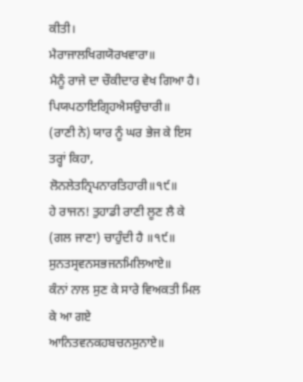ਕੀਤੀ।
ਮੈਰਾਜਾਲਖਿਗਯੋਰਖਵਾਰਾ॥
ਮੈਨੂੰ ਰਾਜੇ ਦਾ ਚੌਕੀਦਾਰ ਵੇਖ ਗਿਆ ਹੈ।
ਪਿਯਪਠਾਇਗ੍ਰਿਹਐਸਉਚਾਰੀ॥
(ਰਾਣੀ ਨੇ) ਯਾਰ ਨੂੰ ਘਰ ਭੇਜ ਕੇ ਇਸ ਤਰ੍ਹਾਂ ਕਿਹਾ,
ਲੋਨਲੇਤਨ੍ਰਿਪਨਾਰਤਿਹਾਰੀ॥੧੯॥
ਹੇ ਰਾਜਨ! ਤੁਹਾਡੀ ਰਾਣੀ ਲੂਣ ਲੈ ਕੇ (ਗਲ ਜਾਣਾ) ਚਾਹੁੰਦੀ ਹੈ ॥੧੯॥
ਸੁਨਤਸ੍ਰਵਨਸਭਜਨਮਿਲਿਆਏ॥
ਕੰਨਾਂ ਨਾਲ ਸੁਣ ਕੇ ਸਾਰੇ ਵਿਅਕਤੀ ਮਿਲ ਕੇ ਆ ਗਏ
ਆਨਿਤਵਨਕਹਬਚਨਸੁਨਾਏ॥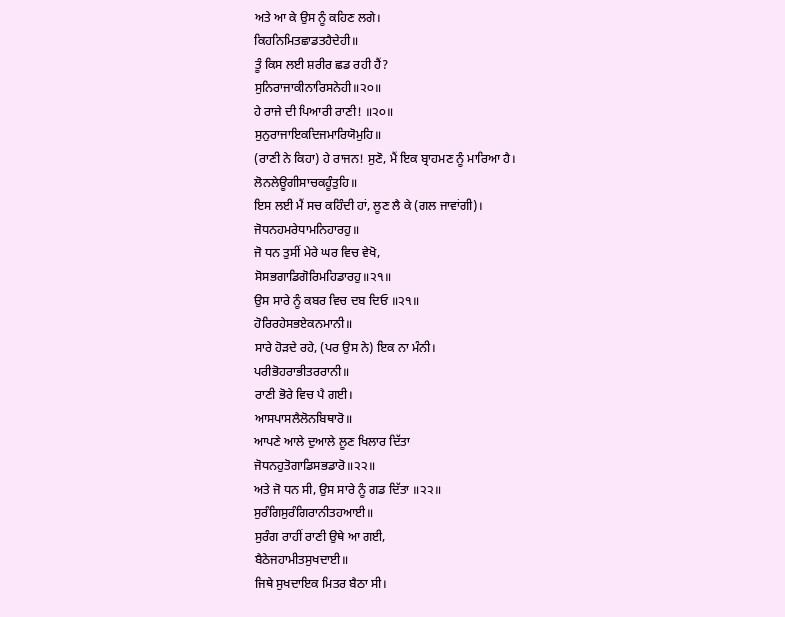ਅਤੇ ਆ ਕੇ ਉਸ ਨੂੰ ਕਹਿਣ ਲਗੇ।
ਕਿਹਨਿਮਿਤਛਾਡਤਹੈਦੇਹੀ॥
ਤੂੰ ਕਿਸ ਲਈ ਸ਼ਰੀਰ ਛਡ ਰਹੀ ਹੈਂ?
ਸੁਨਿਰਾਜਾਕੀਨਾਰਿਸਨੇਹੀ॥੨੦॥
ਹੇ ਰਾਜੇ ਦੀ ਪਿਆਰੀ ਰਾਣੀ! ॥੨੦॥
ਸੁਨੁਰਾਜਾਇਕਦਿਜਮਾਰਿਯੋਮੁਹਿ॥
(ਰਾਣੀ ਨੇ ਕਿਹਾ) ਹੇ ਰਾਜਨ! ਸੁਣੋ, ਮੈਂ ਇਕ ਬ੍ਰਾਹਮਣ ਨੂੰ ਮਾਰਿਆ ਹੈ।
ਲੋਨਲੇਊਗੀਸਾਚਕਹੂੰਤੁਹਿ॥
ਇਸ ਲਈ ਮੈਂ ਸਚ ਕਹਿੰਦੀ ਹਾਂ, ਲੂਣ ਲੈ ਕੇ (ਗਲ ਜਾਵਾਂਗੀ)।
ਜੋਧਨਹਮਰੇਧਾਮਨਿਹਾਰਹੁ॥
ਜੋ ਧਨ ਤੁਸੀਂ ਮੇਰੇ ਘਰ ਵਿਚ ਵੇਖੋ,
ਸੋਸਭਗਾਡਿਗੋਰਿਮਹਿਡਾਰਹੁ॥੨੧॥
ਉਸ ਸਾਰੇ ਨੂੰ ਕਬਰ ਵਿਚ ਦਬ ਦਿਓ ॥੨੧॥
ਹੋਰਿਰਹੇਸਭਏਕਨਮਾਨੀ॥
ਸਾਰੇ ਹੋੜਦੇ ਰਹੇ, (ਪਰ ਉਸ ਨੇ) ਇਕ ਨਾ ਮੰਨੀ।
ਪਰੀਭੋਹਰਾਭੀਤਰਰਾਨੀ॥
ਰਾਣੀ ਭੋਰੇ ਵਿਚ ਪੈ ਗਈ।
ਆਸਪਾਸਲੈਲੋਨਬਿਥਾਰੋ॥
ਆਪਣੇ ਆਲੇ ਦੁਆਲੇ ਲੂਣ ਖਿਲਾਰ ਦਿੱਤਾ
ਜੋਧਨਹੁਤੋਗਾਡਿਸਭਡਾਰੋ॥੨੨॥
ਅਤੇ ਜੋ ਧਨ ਸੀ, ਉਸ ਸਾਰੇ ਨੂੰ ਗਡ ਦਿੱਤਾ ॥੨੨॥
ਸੁਰੰਗਿਸੁਰੰਗਿਰਾਨੀਤਹਆਈ॥
ਸੁਰੰਗ ਰਾਹੀਂ ਰਾਣੀ ਉਥੇ ਆ ਗਈ,
ਬੈਠੇਜਹਾਮੀਤਸੁਖਦਾਈ॥
ਜਿਥੇ ਸੁਖਦਾਇਕ ਮਿਤਰ ਬੈਠਾ ਸੀ।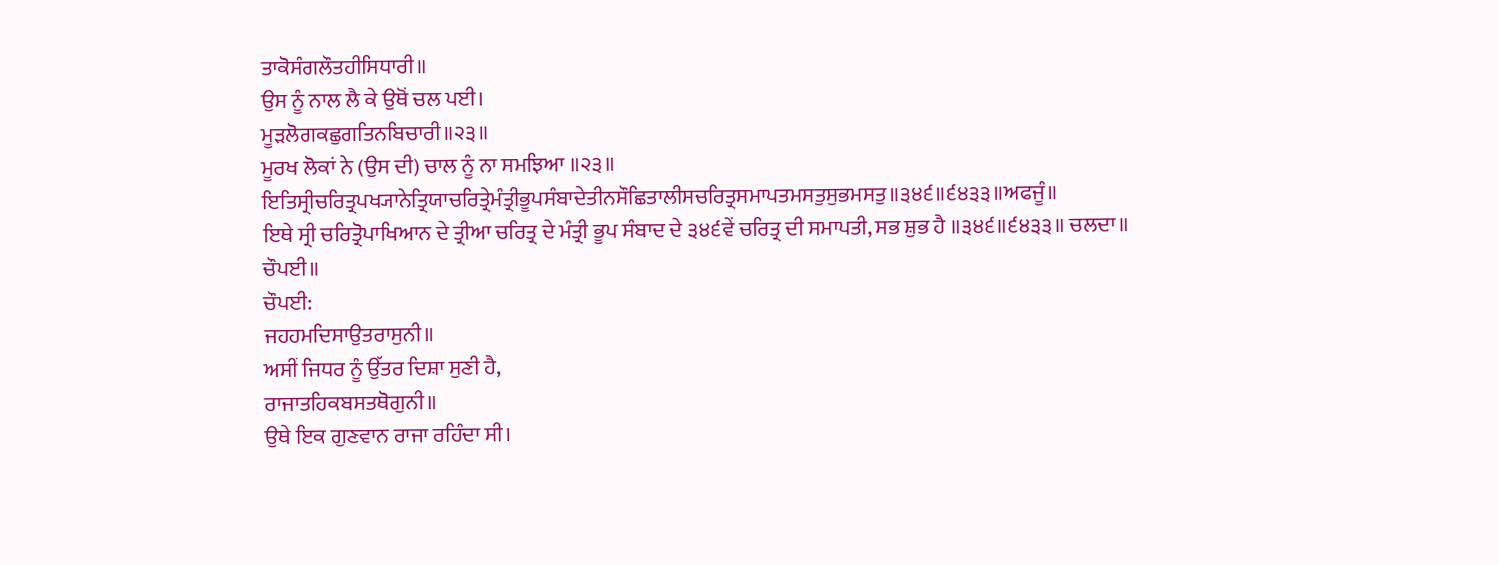ਤਾਕੋਸੰਗਲੌਤਹੀਸਿਧਾਰੀ॥
ਉਸ ਨੂੰ ਨਾਲ ਲੈ ਕੇ ਉਥੋਂ ਚਲ ਪਈ।
ਮੂੜਲੋਗਕਛੁਗਤਿਨਬਿਚਾਰੀ॥੨੩॥
ਮੂਰਖ ਲੋਕਾਂ ਨੇ (ਉਸ ਦੀ) ਚਾਲ ਨੂੰ ਨਾ ਸਮਝਿਆ ॥੨੩॥
ਇਤਿਸ੍ਰੀਚਰਿਤ੍ਰਪਖ੍ਯਾਨੇਤ੍ਰਿਯਾਚਰਿਤ੍ਰੇਮੰਤ੍ਰੀਭੂਪਸੰਬਾਦੇਤੀਨਸੌਛਿਤਾਲੀਸਚਰਿਤ੍ਰਸਮਾਪਤਮਸਤੁਸੁਭਮਸਤੁ॥੩੪੬॥੬੪੩੩॥ਅਫਜੂੰ॥
ਇਥੇ ਸ੍ਰੀ ਚਰਿਤ੍ਰੋਪਾਖਿਆਨ ਦੇ ਤ੍ਰੀਆ ਚਰਿਤ੍ਰ ਦੇ ਮੰਤ੍ਰੀ ਭੂਪ ਸੰਬਾਦ ਦੇ ੩੪੬ਵੇਂ ਚਰਿਤ੍ਰ ਦੀ ਸਮਾਪਤੀ, ਸਭ ਸ਼ੁਭ ਹੈ ॥੩੪੬॥੬੪੩੩॥ ਚਲਦਾ॥
ਚੌਪਈ॥
ਚੌਪਈ:
ਜਹਹਮਦਿਸਾਉਤਰਾਸੁਨੀ॥
ਅਸੀਂ ਜਿਧਰ ਨੂੰ ਉੱਤਰ ਦਿਸ਼ਾ ਸੁਣੀ ਹੈ,
ਰਾਜਾਤਹਿਕਬਸਤਥੋਗੁਨੀ॥
ਉਥੇ ਇਕ ਗੁਣਵਾਨ ਰਾਜਾ ਰਹਿੰਦਾ ਸੀ।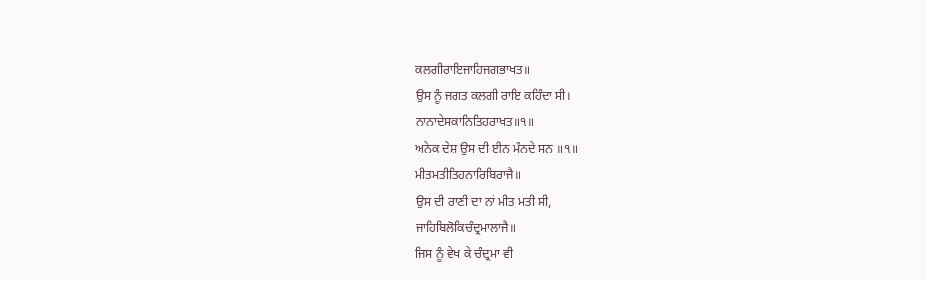ਕਲਗੀਰਾਇਜਾਹਿਜਗਭਾਖਤ॥
ਉਸ ਨੂੰ ਜਗਤ ਕਲਗੀ ਰਾਇ ਕਹਿੰਦਾ ਸੀ।
ਨਾਨਾਦੇਸਕਾਨਿਤਿਹਰਾਖਤ॥੧॥
ਅਨੇਕ ਦੇਸ਼ ਉਸ ਦੀ ਈਨ ਮੰਨਦੇ ਸਨ ॥੧॥
ਮੀਤਮਤੀਤਿਹਨਾਰਿਬਿਰਾਜੈ॥
ਉਸ ਦੀ ਰਾਣੀ ਦਾ ਨਾਂ ਮੀਤ ਮਤੀ ਸੀ,
ਜਾਹਿਬਿਲੋਕਿਚੰਦ੍ਰਮਾਲਾਜੈ॥
ਜਿਸ ਨੂੰ ਵੇਖ ਕੇ ਚੰਦ੍ਰਮਾ ਵੀ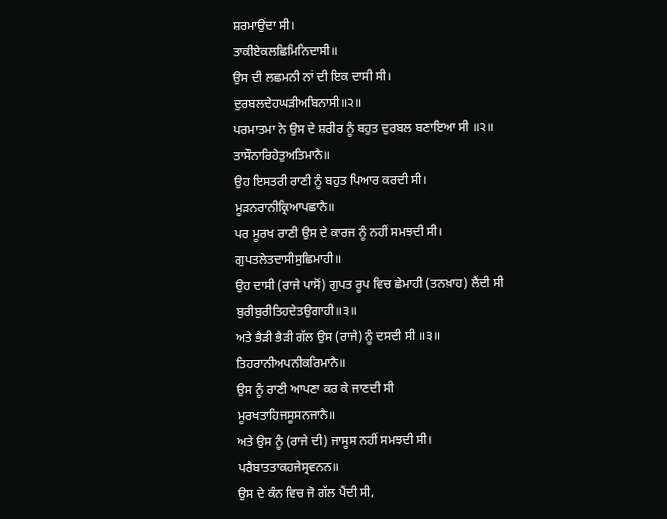ਸ਼ਰਮਾਉਂਦਾ ਸੀ।
ਤਾਕੀਏਕਲਛਿਮਿਨਿਦਾਸੀ॥
ਉਸ ਦੀ ਲਛਮਨੀ ਨਾਂ ਦੀ ਇਕ ਦਾਸੀ ਸੀ।
ਦੁਰਬਲਦੇਹਘੜੀਅਬਿਨਾਸੀ॥੨॥
ਪਰਮਾਤਮਾ ਨੇ ਉਸ ਦੇ ਸ਼ਰੀਰ ਨੂੰ ਬਹੁਤ ਦੁਰਬਲ ਬਣਾਇਆ ਸੀ ॥੨॥
ਤਾਸੌਨਾਰਿਹੇਤੁਅਤਿਮਾਨੈ॥
ਉਹ ਇਸਤਰੀ ਰਾਣੀ ਨੂੰ ਬਹੁਤ ਪਿਆਰ ਕਰਦੀ ਸੀ।
ਮੂੜਨਰਾਨੀਕ੍ਰਿਆਪਛਾਨੈ॥
ਪਰ ਮੂਰਖ ਰਾਣੀ ਉਸ ਦੇ ਕਾਰਜ ਨੂੰ ਨਹੀਂ ਸਮਝਦੀ ਸੀ।
ਗੁਪਤਲੇਤਦਾਸੀਸੁਛਿਮਾਹੀ॥
ਉਹ ਦਾਸੀ (ਰਾਜੇ ਪਾਸੋਂ) ਗੁਪਤ ਰੂਪ ਵਿਚ ਛੇਮਾਹੀ (ਤਨਖ਼ਾਹ) ਲੈਂਦੀ ਸੀ
ਬੁਰੀਬੁਰੀਤਿਹਦੇਤਉਗਾਹੀ॥੩॥
ਅਤੇ ਭੈੜੀ ਭੈੜੀ ਗੱਲ ਉਸ (ਰਾਜੇ) ਨੂੰ ਦਸਦੀ ਸੀ ॥੩॥
ਤਿਹਰਾਨੀਅਪਨੀਕਰਿਮਾਨੈ॥
ਉਸ ਨੂੰ ਰਾਣੀ ਆਪਣਾ ਕਰ ਕੇ ਜਾਣਦੀ ਸੀ
ਮੂਰਖਤਾਹਿਜਸੂਸਨਜਾਨੈ॥
ਅਤੇ ਉਸ ਨੂੰ (ਰਾਜੇ ਦੀ) ਜਾਸੂਸ ਨਹੀਂ ਸਮਝਦੀ ਸੀ।
ਪਰੈਬਾਤਤਾਕਹਜੇਸ੍ਰਵਨਨ॥
ਉਸ ਦੇ ਕੰਨ ਵਿਚ ਜੋ ਗੱਲ ਪੈਂਦੀ ਸੀ,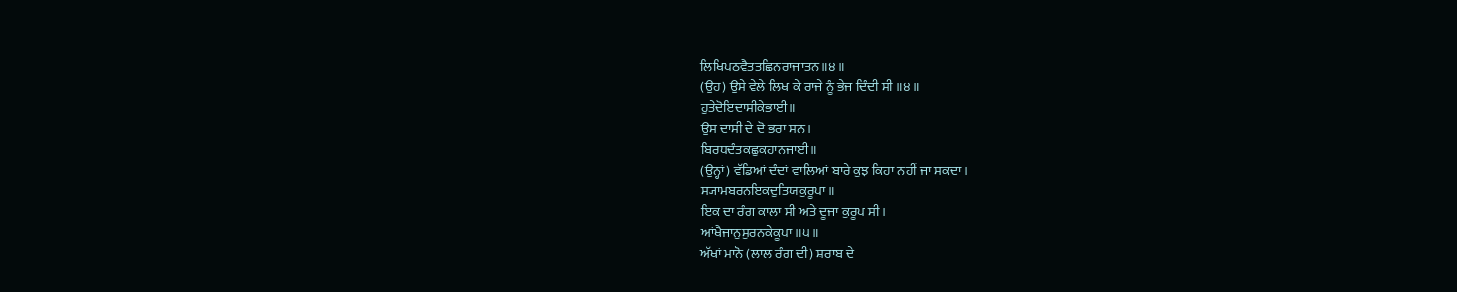ਲਿਖਿਪਠਵੈਤਤਛਿਨਰਾਜਾਤਨ॥੪॥
(ਉਹ) ਉਸੇ ਵੇਲੇ ਲਿਖ ਕੇ ਰਾਜੇ ਨੂੰ ਭੇਜ ਦਿੰਦੀ ਸੀ ॥੪॥
ਹੁਤੇਦੋਇਦਾਸੀਕੇਭਾਈ॥
ਉਸ ਦਾਸੀ ਦੇ ਦੋ ਭਰਾ ਸਨ।
ਬਿਰਧਦੰਤਕਛੁਕਹਾਨਜਾਈ॥
(ਉਨ੍ਹਾਂ) ਵੱਡਿਆਂ ਦੰਦਾਂ ਵਾਲਿਆਂ ਬਾਰੇ ਕੁਝ ਕਿਹਾ ਨਹੀਂ ਜਾ ਸਕਦਾ।
ਸ੍ਯਾਮਬਰਨਇਕਦੁਤਿਯਕੁਰੂਪਾ॥
ਇਕ ਦਾ ਰੰਗ ਕਾਲਾ ਸੀ ਅਤੇ ਦੂਜਾ ਕੁਰੂਪ ਸੀ।
ਆਂਖੈਜਾਨੁਸੁਰਨਕੇਕੂਪਾ॥੫॥
ਅੱਖਾਂ ਮਾਨੋ (ਲਾਲ ਰੰਗ ਦੀ) ਸ਼ਰਾਬ ਦੇ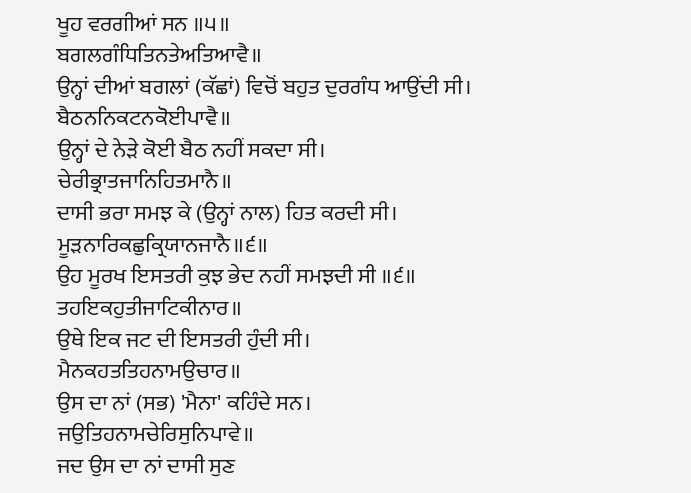ਖੂਹ ਵਰਗੀਆਂ ਸਨ ॥੫॥
ਬਗਲਗੰਧਿਤਿਨਤੇਅਤਿਆਵੈ॥
ਉਨ੍ਹਾਂ ਦੀਆਂ ਬਗਲਾਂ (ਕੱਛਾਂ) ਵਿਚੋਂ ਬਹੁਤ ਦੁਰਗੰਧ ਆਉਂਦੀ ਸੀ।
ਬੈਠਨਨਿਕਟਨਕੋਈਪਾਵੈ॥
ਉਨ੍ਹਾਂ ਦੇ ਨੇੜੇ ਕੋਈ ਬੈਠ ਨਹੀਂ ਸਕਦਾ ਸੀ।
ਚੇਰੀਭ੍ਰਾਤਜਾਨਿਹਿਤਮਾਨੈ॥
ਦਾਸੀ ਭਰਾ ਸਮਝ ਕੇ (ਉਨ੍ਹਾਂ ਨਾਲ) ਹਿਤ ਕਰਦੀ ਸੀ।
ਮੂੜਨਾਰਿਕਛੁਕ੍ਰਿਯਾਨਜਾਨੈ॥੬॥
ਉਹ ਮੂਰਖ ਇਸਤਰੀ ਕੁਝ ਭੇਦ ਨਹੀਂ ਸਮਝਦੀ ਸੀ ॥੬॥
ਤਹਇਕਹੁਤੀਜਾਟਿਕੀਨਾਰ॥
ਉਥੇ ਇਕ ਜਟ ਦੀ ਇਸਤਰੀ ਹੁੰਦੀ ਸੀ।
ਮੈਨਕਹਤਤਿਹਨਾਮਉਚਾਰ॥
ਉਸ ਦਾ ਨਾਂ (ਸਭ) 'ਮੈਨਾ' ਕਹਿੰਦੇ ਸਨ।
ਜਉਤਿਹਨਾਮਚੇਰਿਸੁਨਿਪਾਵੇ॥
ਜਦ ਉਸ ਦਾ ਨਾਂ ਦਾਸੀ ਸੁਣ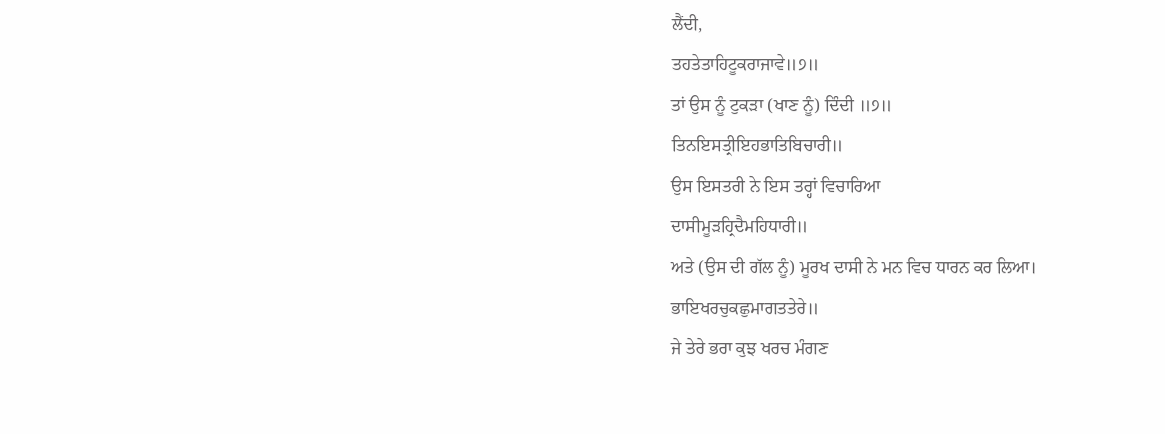ਲੈਂਦੀ,
ਤਹਤੇਤਾਹਿਟੂਕਰਾਜਾਵੇ॥੭॥
ਤਾਂ ਉਸ ਨੂੰ ਟੁਕੜਾ (ਖਾਣ ਨੂੰ) ਦਿੰਦੀ ॥੭॥
ਤਿਨਇਸਤ੍ਰੀਇਹਭਾਤਿਬਿਚਾਰੀ॥
ਉਸ ਇਸਤਰੀ ਨੇ ਇਸ ਤਰ੍ਹਾਂ ਵਿਚਾਰਿਆ
ਦਾਸੀਮੂੜਹ੍ਰਿਦੈਮਹਿਧਾਰੀ॥
ਅਤੇ (ਉਸ ਦੀ ਗੱਲ ਨੂੰ) ਮੂਰਖ ਦਾਸੀ ਨੇ ਮਨ ਵਿਚ ਧਾਰਨ ਕਰ ਲਿਆ।
ਭਾਇਖਰਚੁਕਛੁਮਾਗਤਤੇਰੇ॥
ਜੇ ਤੇਰੇ ਭਰਾ ਕੁਝ ਖਰਚ ਮੰਗਣ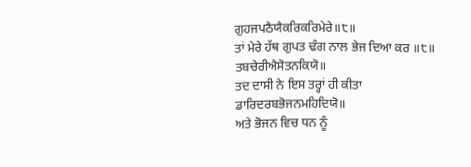ਗੁਹਜਪਠੈਯੈਕਰਿਕਰਿਮੇਰੇ॥੮॥
ਤਾਂ ਮੇਰੇ ਹੱਥ ਗੁਪਤ ਢੰਗ ਨਾਲ ਭੇਜ ਦਿਆ ਕਰ ॥੮॥
ਤਬਚੇਰੀਐਸੋਤਨਕਿਯੋ॥
ਤਦ ਦਾਸੀ ਨੇ ਇਸ ਤਰ੍ਹਾਂ ਹੀ ਕੀਤਾ
ਡਾਰਿਦਰਬਭੋਜਨਮਹਿਦਿਯੋ॥
ਅਤੇ ਭੋਜਨ ਵਿਚ ਧਨ ਨੂੰ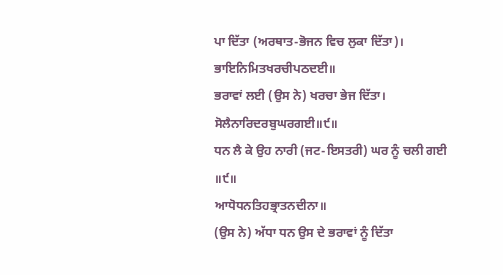ਪਾ ਦਿੱਤਾ (ਅਰਥਾਤ-ਭੋਜਨ ਵਿਚ ਲੁਕਾ ਦਿੱਤਾ)।
ਭਾਇਨਿਮਿਤਖਰਚੀਪਠਦਈ॥
ਭਰਾਵਾਂ ਲਈ (ਉਸ ਨੇ) ਖਰਚਾ ਭੇਜ ਦਿੱਤਾ।
ਸੋਲੈਨਾਰਿਦਰਬੁਘਰਗਈ॥੯॥
ਧਨ ਲੈ ਕੇ ਉਹ ਨਾਰੀ (ਜਟ-ਇਸਤਰੀ) ਘਰ ਨੂੰ ਚਲੀ ਗਈ ॥੯॥
ਆਧੋਧਨਤਿਹਭ੍ਰਾਤਨਦੀਨਾ॥
(ਉਸ ਨੇ) ਅੱਧਾ ਧਨ ਉਸ ਦੇ ਭਰਾਵਾਂ ਨੂੰ ਦਿੱਤਾ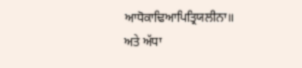ਆਧੋਕਾਢਿਆਪਿਤ੍ਰਿਯਲੀਨਾ॥
ਅਤੇ ਅੱਧਾ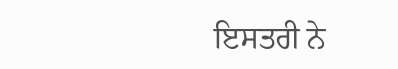ਇਸਤਰੀ ਨੇ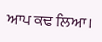ਆਪ ਕਢ ਲਿਆ।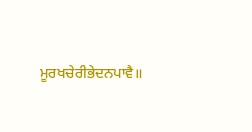ਮੂਰਖਚੇਰੀਭੇਦਨਪਾਵੈ॥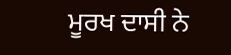ਮੂਰਖ ਦਾਸੀ ਨੇ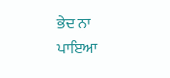ਭੇਦ ਨਾ ਪਾਇਆ